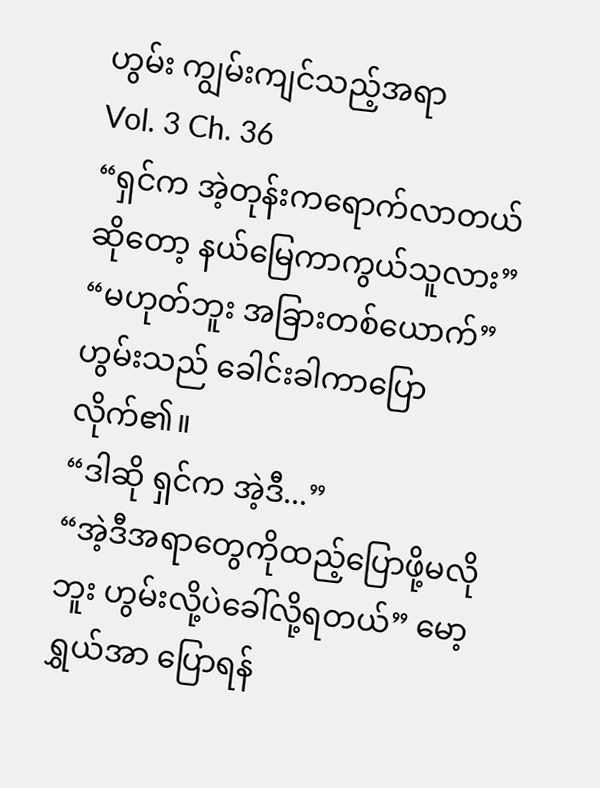ဟွမ်း ကျွမ်းကျင်သည့်အရာ
Vol. 3 Ch. 36
“ရှင်က အဲ့တုန်းကရောက်လာတယ်ဆိုတော့ နယ်မြေကာကွယ်သူလား”
“မဟုတ်ဘူး အခြားတစ်ယောက်”ဟွမ်းသည် ခေါင်းခါကာပြောလိုက်၏။
“ဒါဆို ရှင်က အဲ့ဒီ...”
“အဲ့ဒီအရာတွေကိုထည့်ပြောဖို့မလိုဘူး ဟွမ်းလို့ပဲခေါ်လို့ရတယ်” မော့ရွှယ်အာ ပြောရန်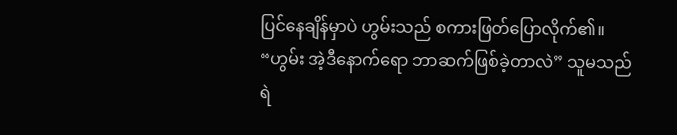ပြင်နေချိန်မှာပဲ ဟွမ်းသည် စကားဖြတ်ပြောလိုက်၏။
“ဟွမ်း အဲ့ဒီနောက်ရော ဘာဆက်ဖြစ်ခဲ့တာလဲ” သူမသည် ရဲ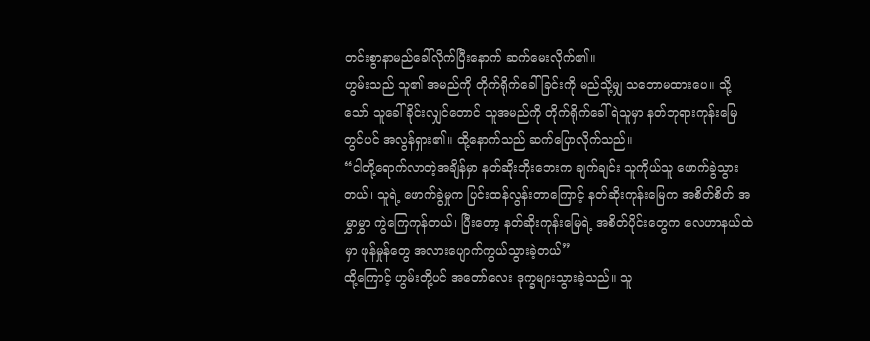တင်းစွာနာမည်ခေါ်လိုက်ပြီးနောက် ဆက်မေးလိုက်၏။
ဟွမ်းသည် သူ၏ အမည်ကို တိုက်ရိုက်ခေါ်ခြင်းကို မည်သို့မျှ သဘောမထားပေ။ သို့သော် သူခေါ်ခိုင်းလျှင်တောင် သူအမည်ကို တိုက်ရိုက်ခေါ်ရဲသူမှာ နတ်ဘုရားကုန်းမြေတွင်ပင် အလွန်ရှား၏။ ထို့နောက်သည် ဆက်ပြောလိုက်သည်။
“ငါတို့ရောက်လာတဲ့အချိန်မှာ နတ်ဆိုးဘိုးဘေးက ချက်ချင်း သူကိုယ်သူ ဖောက်ခွဲသွားတယ်၊ သူရဲ့ ဖောက်ခွဲမှုက ပြင်းထန်လွန်းတာကြောင့် နတ်ဆိုးကုန်းမြေက အစိတ်စိတ် အမွှာမွှာ ကွဲကြေကုန်တယ်၊ ပြီးတော့ နတ်ဆိုးကုန်းမြေရဲ့ အစိတ်ပိုင်းတွေက လေဟာနယ်ထဲမှာ ဖုန်မှုန်တွေ အလားပျောက်ကွယ်သွားခဲ့တယ်”
ထို့ကြောင့် ဟွမ်းတို့ပင် အတော်လေး ဒုက္ခများသွားခဲ့သည်။ သူ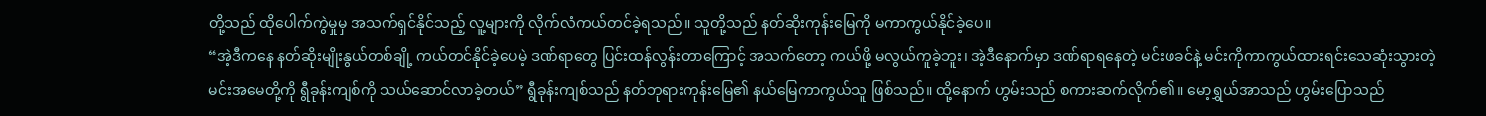တို့သည် ထိုပေါက်ကွဲမှုမှ အသက်ရှင်နိုင်သည့် လူ့များကို လိုက်လံကယ်တင်ခဲ့ရသည်။ သူတို့သည် နတ်ဆိုးကုန်းမြေကို မကာကွယ်နိုင်ခဲ့ပေ။
“အဲ့ဒီကနေ နတ်ဆိုးမျိုးနွယ်တစ်ချို့ ကယ်တင်နိုင်ခဲ့ပေမဲ့ ဒဏ်ရာတွေ ပြင်းထန်လွန်းတာကြောင့် အသက်တော့ ကယ်ဖို့ မလွယ်ကူခဲ့ဘူး၊ အဲ့ဒီနောက်မှာ ဒဏ်ရာရနေတဲ့ မင်းဖခင်နဲ့ မင်းကိုကာကွယ်ထားရင်းသေဆုံးသွားတဲ့ မင်းအမေတို့ကို ရွီခုန်းကျစ်ကို သယ်ဆောင်လာခဲ့တယ်” ရွီခုန်းကျစ်သည် နတ်ဘုရားကုန်းမြေ၏ နယ်မြေကာကွယ်သူ ဖြစ်သည်။ ထို့နောက် ဟွမ်းသည် စကားဆက်လိုက်၏။ မော့ရွှယ်အာသည် ဟွမ်းပြောသည်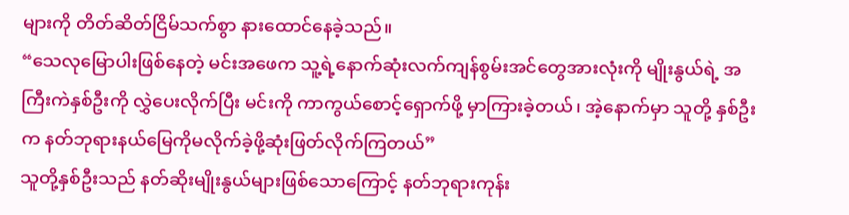များကို တိတ်ဆိတ်ငြိမ်သက်စွာ နားထောင်နေခဲ့သည်။
“သေလုမြောပါးဖြစ်နေတဲ့ မင်းအဖေက သူ့ရဲ့နောက်ဆုံးလက်ကျန်စွမ်းအင်တွေအားလုံးကို မျိုးနွယ်ရဲ့ အကြီးကဲနှစ်ဦးကို လွှဲပေးလိုက်ပြီး မင်းကို ကာကွယ်စောင့်ရှောက်ဖို့ မှာကြားခဲ့တယ်၊ အဲ့နောက်မှာ သူတို့ နှစ်ဦးက နတ်ဘုရားနယ်မြေကိုမလိုက်ခဲ့ဖို့ဆုံးဖြတ်လိုက်ကြတယ်”
သူတို့နှစ်ဦးသည် နတ်ဆိုးမျိုးနွယ်များဖြစ်သောကြောင့် နတ်ဘုရားကုန်း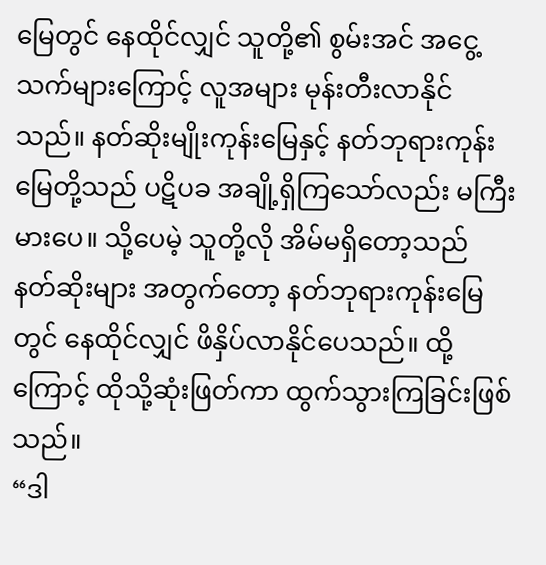မြေတွင် နေထိုင်လျှင် သူတို့၏ စွမ်းအင် အငွေ့သက်များကြောင့် လူအများ မုန်းတီးလာနိုင်သည်။ နတ်ဆိုးမျိုးကုန်းမြေနှင့် နတ်ဘုရားကုန်းမြေတို့သည် ပဋိပခ အချို့ရှိကြသော်လည်း မကြီးမားပေ။ သို့ပေမဲ့ သူတို့လို အိမ်မရှိတော့သည် နတ်ဆိုးများ အတွက်တော့ နတ်ဘုရားကုန်းမြေတွင် နေထိုင်လျှင် ဖိနှိပ်လာနိုင်ပေသည်။ ထို့ကြောင့် ထိုသို့ဆုံးဖြတ်ကာ ထွက်သွားကြခြင်းဖြစ်သည်။
“ဒါ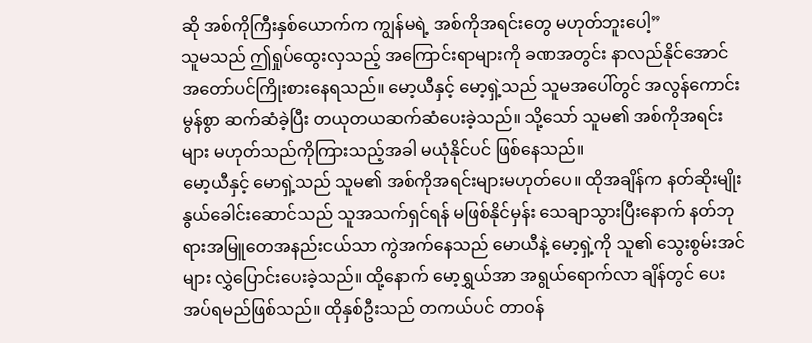ဆို အစ်ကိုကြီးနှစ်ယောက်က ကျွန်မရဲ့ အစ်ကိုအရင်းတွေ မဟုတ်ဘူးပေါ့”
သူမသည် ဤရှုပ်ထွေးလှသည့် အကြောင်းရာများကို ခဏအတွင်း နာလည်နိုင်အောင် အတော်ပင်ကြိုးစားနေရသည်။ မော့ယီနှင့် မော့ရှဲ့သည် သူမအပေါ်တွင် အလွန်ကောင်းမွန်စွာ ဆက်ဆံခဲ့ပြီး တယုတယဆက်ဆံပေးခဲ့သည်။ သို့သော် သူမ၏ အစ်ကိုအရင်းများ မဟုတ်သည်ကိုကြားသည့်အခါ မယုံနိုင်ပင် ဖြစ်နေသည်။
မော့ယီနှင့် မောရှဲ့သည် သူမ၏ အစ်ကိုအရင်းများမဟုတ်ပေ။ ထိုအချိန်က နတ်ဆိုးမျိုးနွယ်ခေါင်းဆောင်သည် သူအသက်ရှင်ရန် မဖြစ်နိုင်မှန်း သေချာသွားပြီးနောက် နတ်ဘုရားအမြူတေအနည်းငယ်သာ ကွဲအက်နေသည် မောယီနဲ့ မော့ရှဲ့ကို သူ၏ သွေးစွမ်းအင်များ လွှဲပြောင်းပေးခဲ့သည်။ ထို့နောက် မော့ရွှယ်အာ အရွယ်ရောက်လာ ချိန်တွင် ပေးအပ်ရမည်ဖြစ်သည်။ ထိုနှစ်ဦးသည် တကယ်ပင် တာဝန်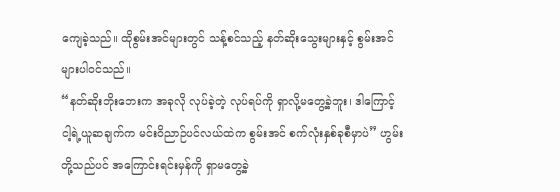ကျေခဲ့သည်။ ထိုစွမ်းအင်များတွင် သန့်စင်သည့် နတ်ဆိုးသွေးများနှင့် စွမ်းအင်များပါဝင်သည်။
“နတ်ဆိုးဘိုးဘေးက အခုလို လုပ်ခဲ့တဲ့ လုပ်ရပ်ကို ရှာလို့မတွေ့ခဲ့ဘူး၊ ဒါကြောင့် ငါ့ရဲ့ယူဆချက်က မင်းဝိညာဉ်ပင်လယ်ထဲက စွမ်းအင် စက်လုံးနှစ်ခုစီမှာပဲ” ဟွမ်းတို့သည်ပင် အကြောင်းရင်းမှန်ကို ရှာမတွေ့ခဲ့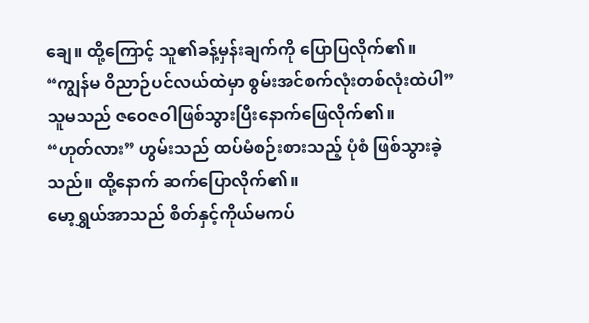ချေ။ ထို့ကြောင့် သူ၏ခန့်မှန်းချက်ကို ပြောပြလိုက်၏။
“ကျွန်မ ဝိညာဉ်ပင်လယ်ထဲမှာ စွမ်းအင်စက်လုံးတစ်လုံးထဲပါ” သူမသည် ဇဝေဇဝါဖြစ်သွားပြီးနောက်ဖြေလိုက်၏။
“ဟုတ်လား” ဟွမ်းသည် ထပ်မံစဉ်းစားသည့် ပုံစံ ဖြစ်သွားခဲ့သည်။ ထို့နောက် ဆက်ပြောလိုက်၏။
မော့ရွှယ်အာသည် စိတ်နှင့်ကိုယ်မကပ်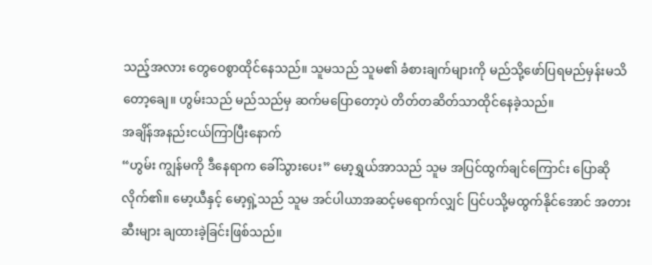သည့်အလား တွေဝေစွာထိုင်နေသည်။ သူမသည် သူမ၏ ခံစားချက်များကို မည်သို့ဖော်ပြရမည်မှန်းမသိတော့ချေ။ ဟွမ်းသည် မည်သည်မှ ဆက်မပြောတော့ပဲ တိတ်တဆိတ်သာထိုင်နေခဲ့သည်။
အချိန်အနည်းငယ်ကြာပြီးနောက်
“ဟွမ်း ကျွန်မကို ဒီနေရာက ခေါ်သွားပေး” မော့ရွှယ်အာသည် သူမ အပြင်ထွက်ချင်ကြောင်း ပြောဆိုလိုက်၏။ မော့ယီနှင့် မော့ရှဲ့သည် သူမ အင်ပါယာအဆင့်မရောက်လျှင် ပြင်ပသို့မထွက်နိုင်အောင် အတားဆီးများ ချထားခဲ့ခြင်းဖြစ်သည်။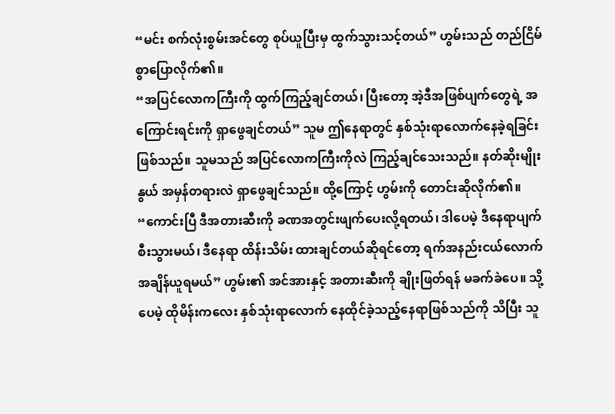“မင်း စက်လုံးစွမ်းအင်တွေ စုပ်ယူပြီးမှ ထွက်သွားသင့်တယ်” ဟွမ်းသည် တည်ငြိမ်စွာပြောလိုက်၏။
“အပြင်လောကကြီးကို ထွက်ကြည့်ချင်တယ်၊ ပြီးတော့ အဲ့ဒီအဖြစ်ပျက်တွေရဲ့ အကြောင်းရင်းကို ရှာဖွေချင်တယ်” သူမ ဤနေရာတွင် နှစ်သုံးရာလောက်နေခဲ့ရခြင်းဖြစ်သည်။ သူမသည် အပြင်လောကကြီးကိုလဲ ကြည့်ချင်သေးသည်။ နတ်ဆိုးမျိုးနွယ် အမှန်တရားလဲ ရှာဖွေချင်သည်။ ထို့ကြောင့် ဟွမ်းကို တောင်းဆိုလိုက်၏။
“ကောင်းပြီ ဒီအတားဆီးကို ခဏအတွင်းဖျက်ပေးလို့ရတယ်၊ ဒါပေမဲ့ ဒီနေရာပျက်စီးသွားမယ်၊ ဒီနေရာ ထိန်းသိမ်း ထားချင်တယ်ဆိုရင်တော့ ရက်အနည်းငယ်လောက်အချိန်ယူရမယ်” ဟွမ်း၏ အင်အားနှင့် အတားဆီးကို ချိုးဖြတ်ရန် မခက်ခဲပေ။ သို့ပေမဲ့ ထိုမိန်းကလေး နှစ်သုံးရာလောက် နေထိုင်ခဲ့သည့်နေရာဖြစ်သည်ကို သိပြီး သူ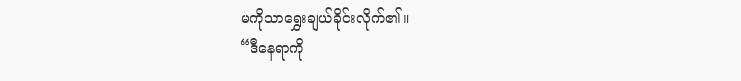မကိုသာရွှေးချယ်ခိုင်းလိုက်၏။
“ဒီနေရာကို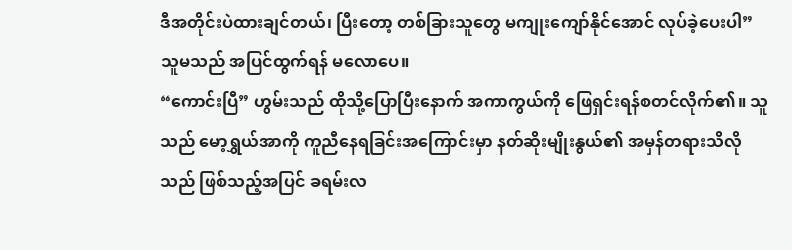ဒီအတိုင်းပဲထားချင်တယ်၊ ပြီးတော့ တစ်ခြားသူတွေ မကျုးကျော်နိုင်အောင် လုပ်ခဲ့ပေးပါ” သူမသည် အပြင်ထွက်ရန် မလောပေ။
“ကောင်းပြီ” ဟွမ်းသည် ထိုသို့ပြောပြီးနောက် အကာကွယ်ကို ဖြေရှင်းရန်စတင်လိုက်၏။ သူသည် မော့ရွှယ်အာကို ကူညီနေရခြင်းအကြောင်းမှာ နတ်ဆိုးမျိုးနွယ်၏ အမှန်တရားသိလိုသည် ဖြစ်သည့်အပြင် ခရမ်းလ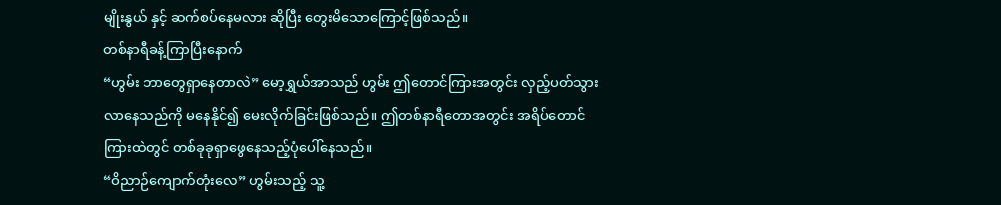မျိုးနွယ် နှင့် ဆက်စပ်နေမလား ဆိုပြီး တွေးမိသောကြောင့်ဖြစ်သည်။
တစ်နာရီခန့်ကြာပြီးနောက်
“ဟွမ်း ဘာတွေရှာနေတာလဲ” မော့ရွှယ်အာသည် ဟွမ်း ဤတောင်ကြားအတွင်း လှည့်ပတ်သွားလာနေသည်ကို မနေနိုင်၍ မေးလိုက်ခြင်းဖြစ်သည်။ ဤတစ်နာရီတောအတွင်း အရိပ်တောင်ကြားထဲတွင် တစ်ခုခုရှာဖွေနေသည့်ပုံပေါ်နေသည်။
“ဝိညာဉ်ကျောက်တုံးလေ” ဟွမ်းသည့် သူ့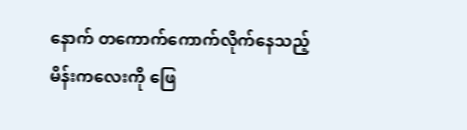နောက် တကောက်ကောက်လိုက်နေသည့် မိန်းကလေးကို ဖြေ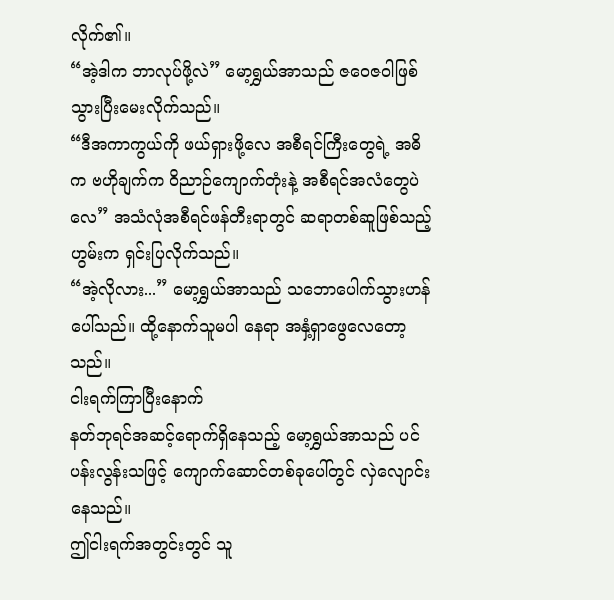လိုက်၏။
“အဲ့ဒါက ဘာလုပ်ဖို့လဲ” မော့ရွှယ်အာသည် ဇဝေဇဝါဖြစ်သွားပြီးမေးလိုက်သည်။
“ဒီအကာကွယ်ကို ဖယ်ရှားဖို့လေ အစီရင်ကြီးတွေရဲ့ အဓိက ဗဟိုချက်က ဝိညာဉ်ကျောက်တုံးနဲ့ အစီရင်အလံတွေပဲလေ” အသံလုံအစီရင်ဖန်တီးရာတွင် ဆရာတစ်ဆူဖြစ်သည့် ဟွမ်းက ရှင်းပြလိုက်သည်။
“အဲ့လိုလား...” မော့ရွှယ်အာသည် သဘောပေါက်သွားဟန်ပေါ်သည်။ ထို့နောက်သူမပါ နေရာ အနှံ့ရှာဖွေလေတော့သည်။
ငါးရက်ကြာပြီးနောက်
နတ်ဘုရင်အဆင့်ရောက်ရှိနေသည့် မော့ရွှယ်အာသည် ပင်ပန်းလွန်းသဖြင့် ကျောက်ဆောင်တစ်ခုပေါ်တွင် လှဲလျောင်းနေသည်။
ဤငါးရက်အတွင်းတွင် သူ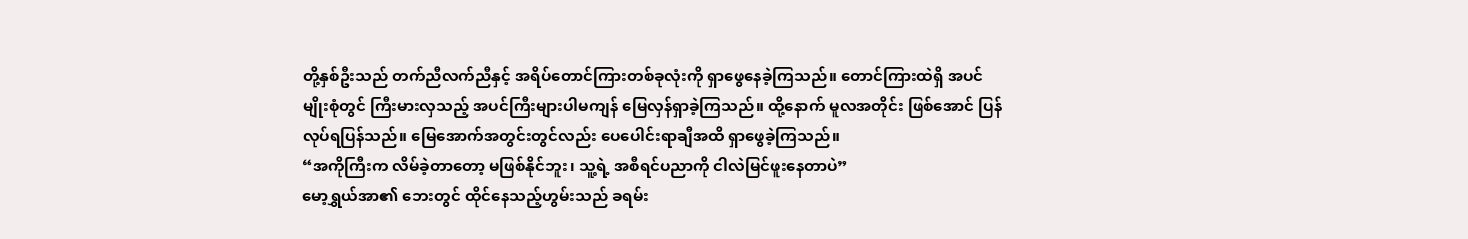တို့နှစ်ဦးသည် တက်ညီလက်ညီနှင့် အရိပ်တောင်ကြားတစ်ခုလုံးကို ရှာဖွေနေခဲ့ကြသည်။ တောင်ကြားထဲရှိ အပင်မျိုးစုံတွင် ကြီးမားလှသည့် အပင်ကြီးများပါမကျန် မြေလှန်ရှာခဲ့ကြသည်။ ထို့နောက် မူလအတိုင်း ဖြစ်အောင် ပြန်လုပ်ရပြန်သည်။ မြေအောက်အတွင်းတွင်လည်း ပေပေါင်းရာချီအထိ ရှာဖွေခဲ့ကြသည်။
“အကိုကြီးက လိမ်ခဲ့တာတော့ မဖြစ်နိုင်ဘူး၊ သူ့ရဲ့ အစီရင်ပညာကို ငါလဲမြင်ဖူးနေတာပဲ”
မော့ရွှယ်အာ၏ ဘေးတွင် ထိုင်နေသည့်ဟွမ်းသည် ခရမ်း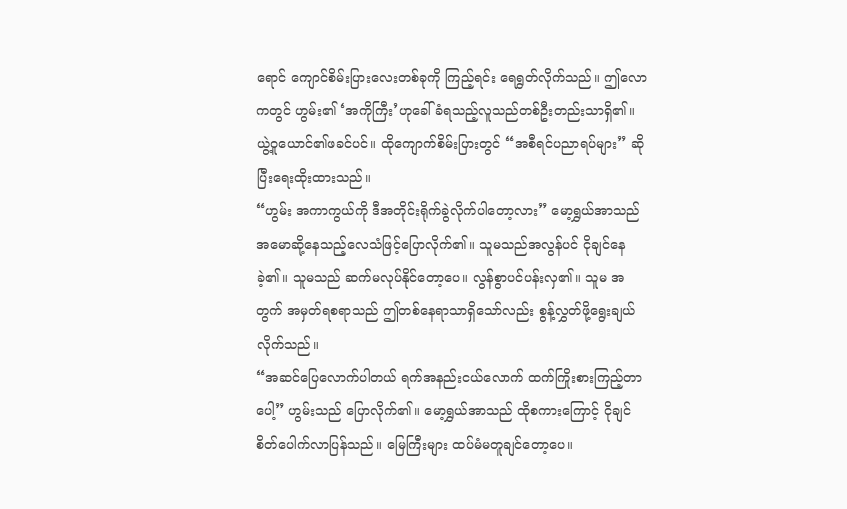ရောင် ကျောင်စိမ်းပြားလေးတစ်ခုကို ကြည့်ရင်း ရေရွတ်လိုက်သည်။ ဤလောကတွင် ဟွမ်း၏ ‘အကိုကြီး’ဟုခေါ်ခံရသည့်လူသည်တစ်ဦးတည်းသာရှိ၏။ ယွဲ့ဝူယောင်၏ဖခင်ပင်။ ထိုကျောက်စိမ်းပြားတွင် “အစီရင်ပညာရပ်များ” ဆိုပြီးရေးထိုးထားသည်။
“ဟွမ်း အကာကွယ်ကို ဒီအတိုင်းရိုက်ခွဲလိုက်ပါတော့လား” မော့ရွှယ်အာသည် အမောဆို့နေသည့်လေသံဖြင့်ပြောလိုက်၏။ သူမသည်အလွန်ပင် ငိုချင်နေခဲ့၏။ သူမသည် ဆက်မလုပ်နိုင်တော့ပေ။ လွန်စွာပင်ပန်းလှ၏။ သူမ အတွက် အမှတ်ရစရာသည် ဤတစ်နေရာသာရှိသော်လည်း စွန့်လွှတ်ဖို့ရွေးချယ်လိုက်သည်။
“အဆင်ပြေလောက်ပါတယ် ရက်အနည်းငယ်လောက် ထက်ကြိုးစားကြည့်တာပေါ့” ဟွမ်းသည် ပြောလိုက်၏။ မော့ရွှယ်အာသည် ထိုစကားကြောင့် ငိုချင်စိတ်ပေါက်လာပြန်သည်။ မြေကြီးများ ထပ်မံမတူချင်တော့ပေ။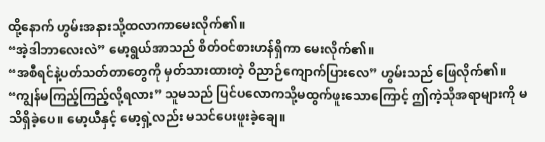ထို့နောက် ဟွမ်းအနားသို့ထလာကာမေးလိုက်၏။
“အဲ့ဒါဘာလေးလဲ” မော့ရွယ်အာသည် စိတ်ဝင်စားဟန်ရှိကာ မေးလိုက်၏။
“အစီရင်နဲ့ပတ်သတ်တာတွေကို မှတ်သားထားတဲ့ ဝိညာဉ်ကျောက်ပြားလေ” ဟွမ်းသည် ဖြေလိုက်၏။
“ကျွန်မကြည့်ကြည့်လို့ရလား” သူမသည် ပြင်ပလောကသို့မထွက်ဖူးသောကြောင့် ဤကဲ့သိုအရာများကို မသိရှိခဲ့ပေ။ မော့ယီနှင့် မော့ရှဲ့လည်း မသင်ပေးဖူးခဲ့ချေ။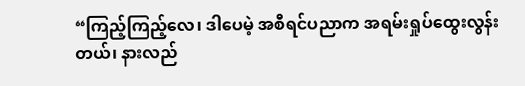“ကြည့်ကြည့်လေ၊ ဒါပေမဲ့ အစီရင်ပညာက အရမ်းရှုပ်ထွေးလွန်းတယ်၊ နားလည်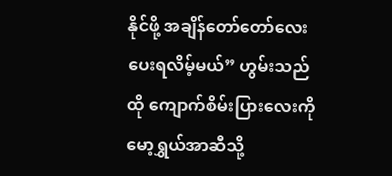နိုင်ဖို့ အချိန်တော်တော်လေးပေးရလိမ့်မယ်” ဟွမ်းသည် ထို ကျောက်စိမ်းပြားလေးကို မော့ရွှယ်အာဆီသို့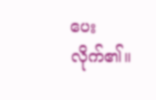ပေးလိုက်၏။